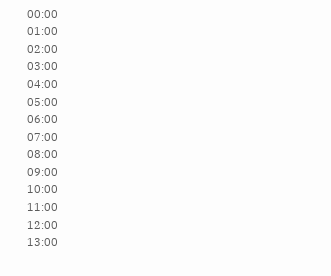00:00
01:00
02:00
03:00
04:00
05:00
06:00
07:00
08:00
09:00
10:00
11:00
12:00
13:00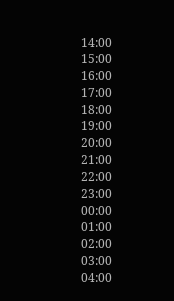14:00
15:00
16:00
17:00
18:00
19:00
20:00
21:00
22:00
23:00
00:00
01:00
02:00
03:00
04:00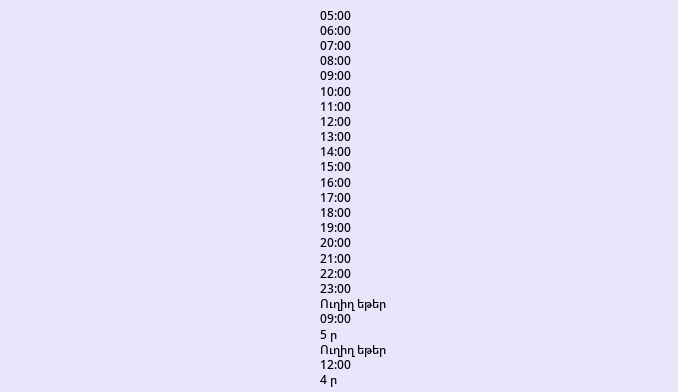05:00
06:00
07:00
08:00
09:00
10:00
11:00
12:00
13:00
14:00
15:00
16:00
17:00
18:00
19:00
20:00
21:00
22:00
23:00
Ուղիղ եթեր
09:00
5 ր
Ուղիղ եթեր
12:00
4 ր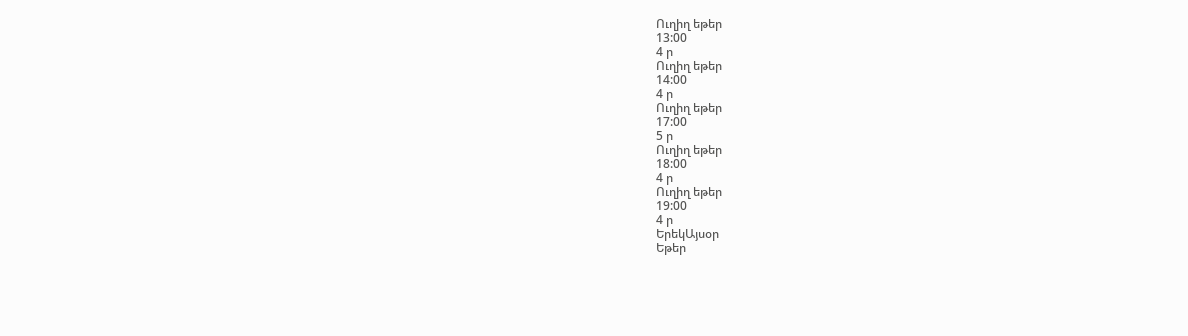Ուղիղ եթեր
13:00
4 ր
Ուղիղ եթեր
14:00
4 ր
Ուղիղ եթեր
17:00
5 ր
Ուղիղ եթեր
18:00
4 ր
Ուղիղ եթեր
19:00
4 ր
ԵրեկԱյսօր
Եթեր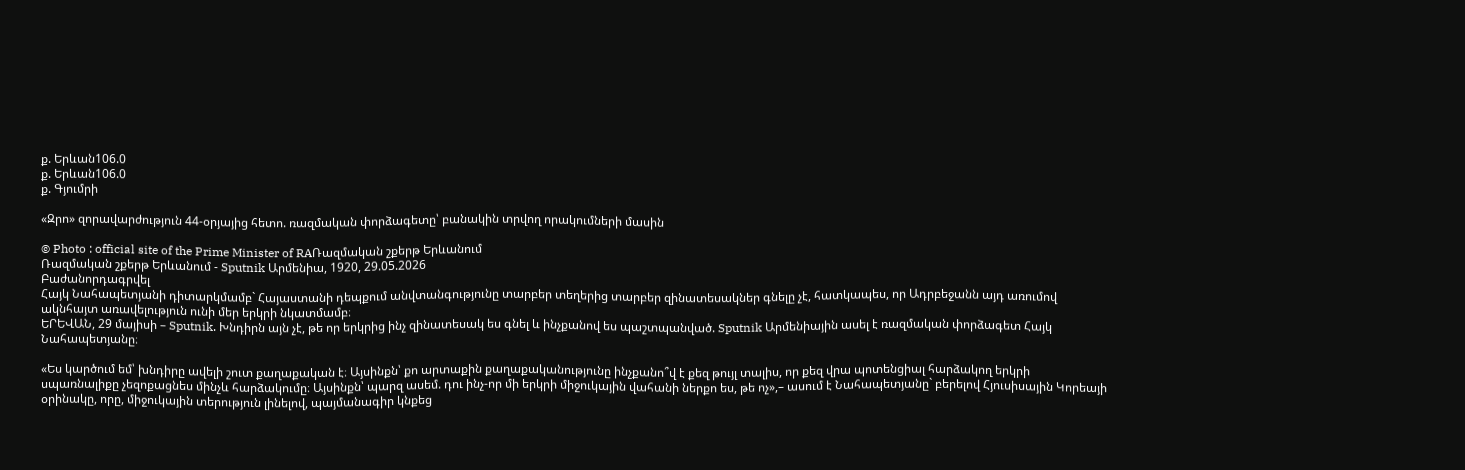ք. Երևան106.0
ք. Երևան106.0
ք. Գյումրի

«Զրո» զորավարժություն 44-օրյայից հետո. ռազմական փորձագետը՝ բանակին տրվող որակումների մասին

© Photo : official site of the Prime Minister of RAՌազմական շքերթ Երևանում
Ռազմական շքերթ Երևանում - Sputnik Արմենիա, 1920, 29.05.2026
Բաժանորդագրվել
Հայկ Նահապետյանի դիտարկմամբ` Հայաստանի դեպքում անվտանգությունը տարբեր տեղերից տարբեր զինատեսակներ գնելը չէ, հատկապես, որ Ադրբեջանն այդ առումով ակնհայտ առավելություն ունի մեր երկրի նկատմամբ։
ԵՐԵՎԱՆ, 29 մայիսի – Sputnik. Խնդիրն այն չէ, թե որ երկրից ինչ զինատեսակ ես գնել և ինչքանով ես պաշտպանված. Sputnik Արմենիային ասել է ռազմական փորձագետ Հայկ Նահապետյանը։

«Ես կարծում եմ՝ խնդիրը ավելի շուտ քաղաքական է։ Այսինքն՝ քո արտաքին քաղաքականությունը ինչքանո՞վ է քեզ թույլ տալիս, որ քեզ վրա պոտենցիալ հարձակող երկրի սպառնալիքը չեզոքացնես մինչև հարձակումը։ Այսինքն՝ պարզ ասեմ. դու ինչ-որ մի երկրի միջուկային վահանի ներքո ես, թե ոչ»,– ասում է Նահապետյանը` բերելով Հյուսիսային Կորեայի օրինակը, որը, միջուկային տերություն լինելով, պայմանագիր կնքեց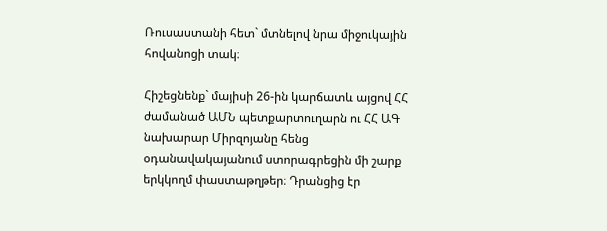Ռուսաստանի հետ` մտնելով նրա միջուկային հովանոցի տակ։

Հիշեցնենք` մայիսի 26-ին կարճատև այցով ՀՀ ժամանած ԱՄՆ պետքարտուղարն ու ՀՀ ԱԳ նախարար Միրզոյանը հենց օդանավակայանում ստորագրեցին մի շարք երկկողմ փաստաթղթեր։ Դրանցից էր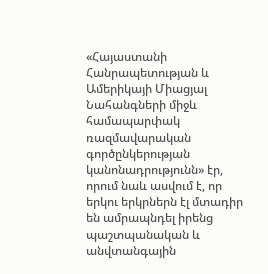«Հայաստանի Հանրապետության և Ամերիկայի Միացյալ Նահանգների միջև համապարփակ ռազմավարական գործընկերության կանոնադրությունն» էր, որում նաև ասվում է, որ երկու երկրներն էլ մտադիր են ամրապնդել իրենց պաշտպանական և անվտանգային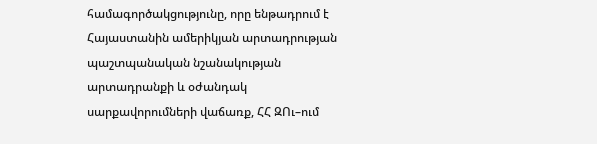համագործակցությունը, որը ենթադրում է Հայաստանին ամերիկյան արտադրության պաշտպանական նշանակության արտադրանքի և օժանդակ սարքավորումների վաճառք, ՀՀ ԶՈւ–ում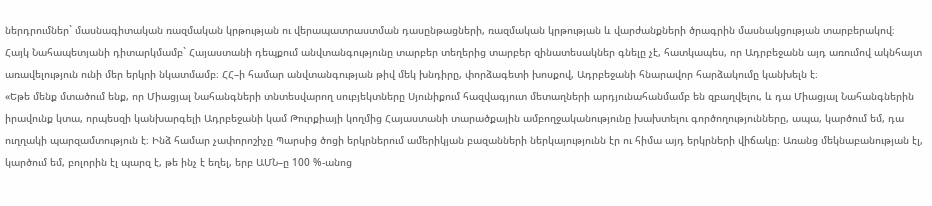ներդրումներ` մասնագիտական ռազմական կրթության ու վերապատրաստման դասընթացների, ռազմական կրթության և վարժանքների ծրագրին մասնակցության տարբերակով։
Հայկ Նահապետյանի դիտարկմամբ` Հայաստանի դեպքում անվտանգությունը տարբեր տեղերից տարբեր զինատեսակներ գնելը չէ, հատկապես, որ Ադրբեջանն այդ առումով ակնհայտ առավելություն ունի մեր երկրի նկատմամբ։ ՀՀ–ի համար անվտանգության թիվ մեկ խնդիրը, փորձագետի խոսքով, Ադրբեջանի հնարավոր հարձակումը կանխելն է։
«Եթե մենք մտածում ենք, որ Միացյալ Նահանգների տնտեսվարող սուբյեկտները Սյունիքում հազվագյուտ մետաղների արդյունահանմամբ են զբաղվելու, և դա Միացյալ Նահանգներին իրավունք կտա, որպեսզի կանխարգելի Ադրբեջանի կամ Թուրքիայի կողմից Հայաստանի տարածքային ամբողջականությունը խախտելու գործողությունները, ապա, կարծում եմ, դա ուղղակի պարզամտություն է։ Ինձ համար չափորոշիչը Պարսից ծոցի երկրներում ամերիկյան բազանների ներկայությունն էր ու հիմա այդ երկրների վիճակը։ Առանց մեկնաբանության էլ, կարծում եմ, բոլորին էլ պարզ է, թե ինչ է եղել, երբ ԱՄՆ–ը 100 %-անոց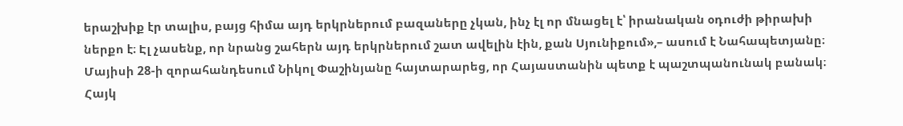երաշխիք էր տալիս, բայց հիմա այդ երկրներում բազաները չկան, ինչ էլ որ մնացել է՝ իրանական օդուժի թիրախի ներքո է։ Էլ չասենք, որ նրանց շահերն այդ երկրներում շատ ավելին էին, քան Սյունիքում»,– ասում է Նահապետյանը։
Մայիսի 28-ի զորահանդեսում Նիկոլ Փաշինյանը հայտարարեց, որ Հայաստանին պետք է պաշտպանունակ բանակ։ Հայկ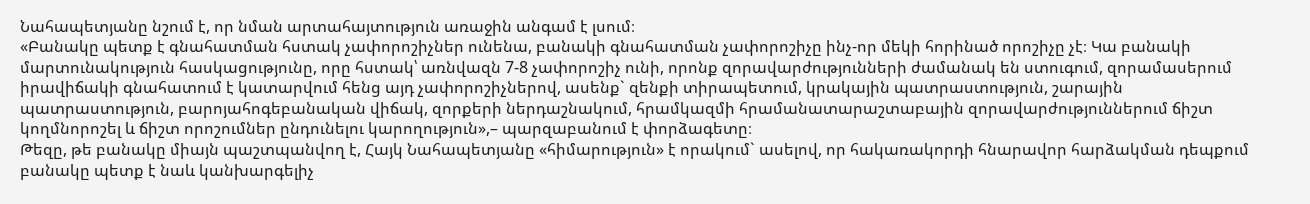Նահապետյանը նշում է, որ նման արտահայտություն առաջին անգամ է լսում։
«Բանակը պետք է գնահատման հստակ չափորոշիչներ ունենա, բանակի գնահատման չափորոշիչը ինչ-որ մեկի հորինած որոշիչը չէ։ Կա բանակի մարտունակություն հասկացությունը, որը հստակ՝ առնվազն 7-8 չափորոշիչ ունի, որոնք զորավարժությունների ժամանակ են ստուգում, զորամասերում իրավիճակի գնահատում է կատարվում հենց այդ չափորոշիչներով, ասենք` զենքի տիրապետում, կրակային պատրաստություն, շարային պատրաստություն, բարոյահոգեբանական վիճակ, զորքերի ներդաշնակում, հրամկազմի հրամանատարաշտաբային զորավարժություններում ճիշտ կողմնորոշել և ճիշտ որոշումներ ընդունելու կարողություն»,– պարզաբանում է փորձագետը։
Թեզը, թե բանակը միայն պաշտպանվող է, Հայկ Նահապետյանը «հիմարություն» է որակում` ասելով, որ հակառակորդի հնարավոր հարձակման դեպքում բանակը պետք է նաև կանխարգելիչ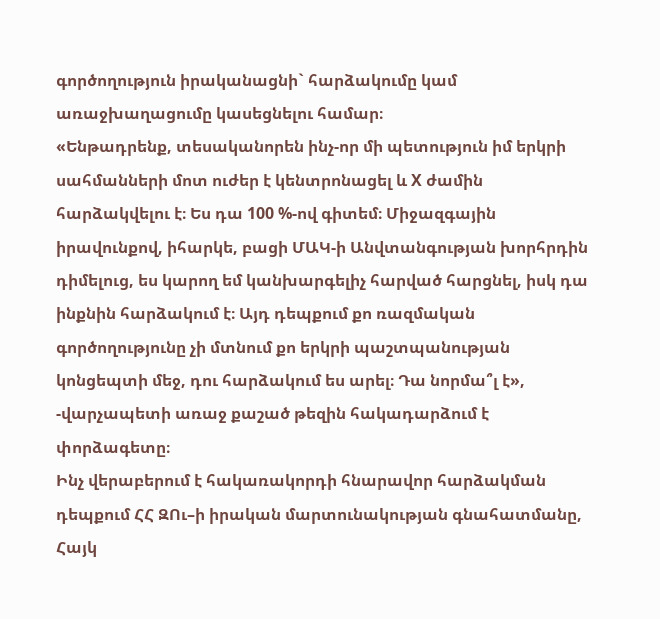գործողություն իրականացնի` հարձակումը կամ առաջխաղացումը կասեցնելու համար։
«Ենթադրենք, տեսականորեն ինչ-որ մի պետություն իմ երկրի սահմանների մոտ ուժեր է կենտրոնացել և X ժամին հարձակվելու է։ Ես դա 100 %-ով գիտեմ։ Միջազգային իրավունքով, իհարկե, բացի ՄԱԿ-ի Անվտանգության խորհրդին դիմելուց, ես կարող եմ կանխարգելիչ հարված հարցնել, իսկ դա ինքնին հարձակում է։ Այդ դեպքում քո ռազմական գործողությունը չի մտնում քո երկրի պաշտպանության կոնցեպտի մեջ, դու հարձակում ես արել։ Դա նորմա՞լ է», -վարչապետի առաջ քաշած թեզին հակադարձում է փորձագետը։
Ինչ վերաբերում է հակառակորդի հնարավոր հարձակման դեպքում ՀՀ ԶՈւ–ի իրական մարտունակության գնահատմանը, Հայկ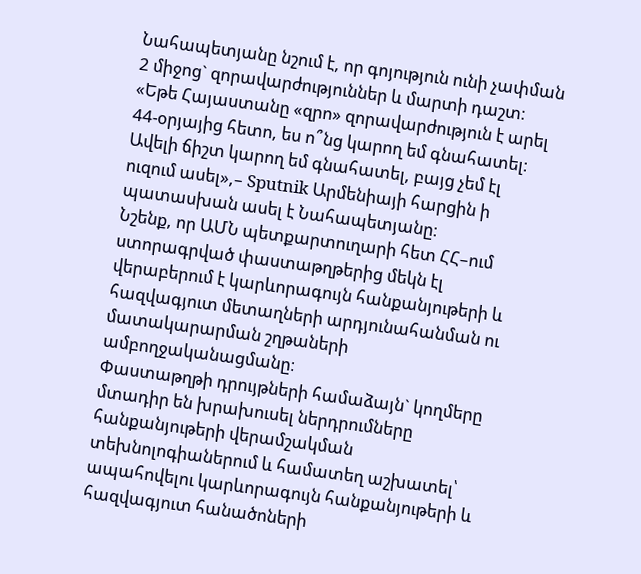Նահապետյանը նշում է, որ գոյություն ունի չափման 2 միջոց` զորավարժություններ և մարտի դաշտ։
«Եթե Հայաստանը «զրո» զորավարժություն է արել 44-օրյայից հետո, ես ո՞նց կարող եմ գնահատել։ Ավելի ճիշտ կարող եմ գնահատել, բայց չեմ էլ ուզում ասել»,– Sputnik Արմենիայի հարցին ի պատասխան ասել է Նահապետյանը։
Նշենք, որ ԱՄՆ պետքարտուղարի հետ ՀՀ–ում ստորագրված փաստաթղթերից մեկն էլ վերաբերում է կարևորագույն հանքանյութերի և հազվագյուտ մետաղների արդյունահանման ու մատակարարման շղթաների ամբողջականացմանը։
Փաստաթղթի դրույթների համաձայն` կողմերը մտադիր են խրախուսել ներդրումները հանքանյութերի վերամշակման տեխնոլոգիաներում և համատեղ աշխատել՝ ապահովելու կարևորագույն հանքանյութերի և հազվագյուտ հանածոների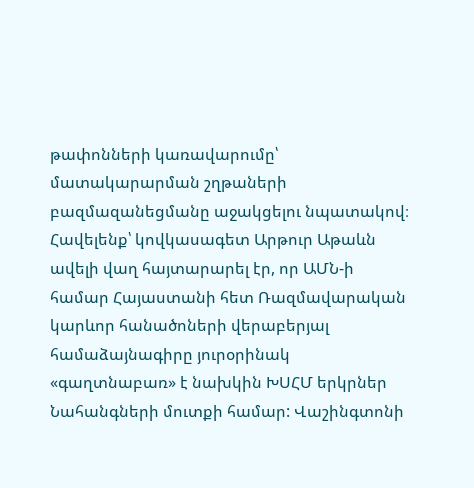թափոնների կառավարումը՝ մատակարարման շղթաների բազմազանեցմանը աջակցելու նպատակով։
Հավելենք՝ կովկասագետ Արթուր Աթաևն ավելի վաղ հայտարարել էր, որ ԱՄՆ-ի համար Հայաստանի հետ Ռազմավարական կարևոր հանածոների վերաբերյալ համաձայնագիրը յուրօրինակ «գաղտնաբառ» է նախկին ԽՍՀՄ երկրներ Նահանգների մուտքի համար: Վաշինգտոնի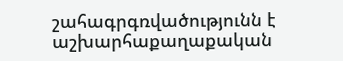շահագրգռվածությունն է աշխարհաքաղաքական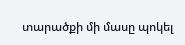տարածքի մի մասը պոկել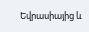Եվրասիայից և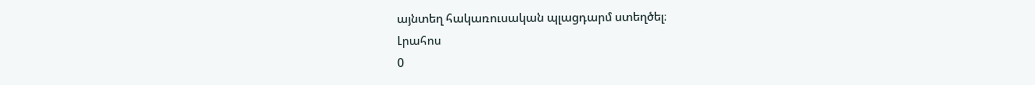այնտեղ հակառուսական պլացդարմ ստեղծել։
Լրահոս
0